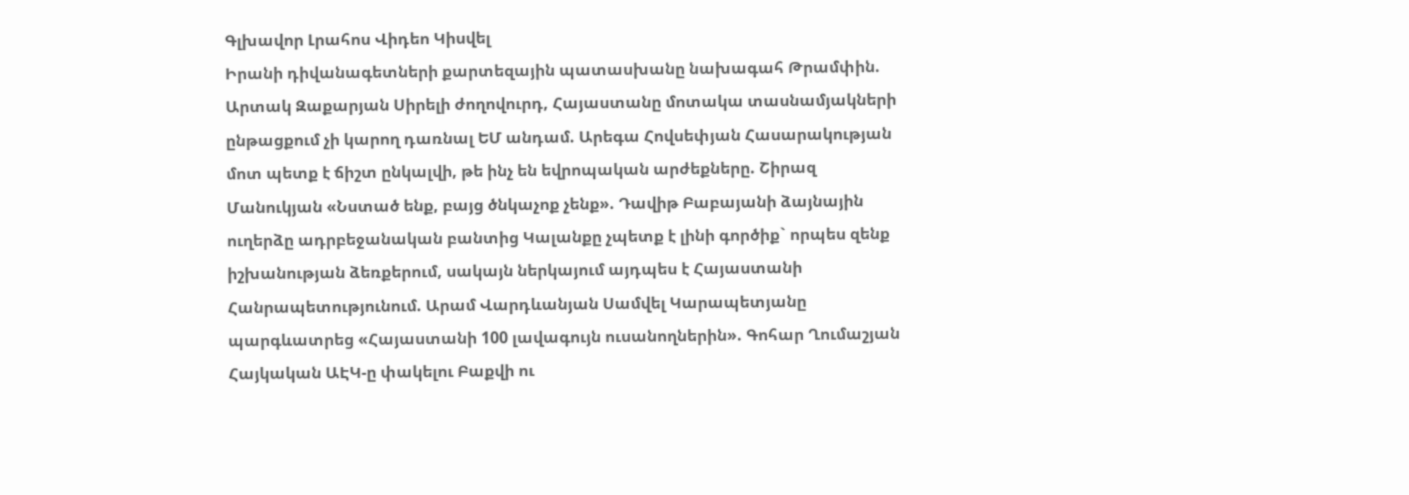Գլխավոր Լրահոս Վիդեո Կիսվել
Իրանի դիվանագետների քարտեզային պատասխանը նախագահ Թրամփին. Արտակ Զաքարյան Սիրելի ժողովուրդ, Հայաստանը մոտակա տասնամյակների ընթացքում չի կարող դառնալ ԵՄ անդամ. Արեգա Հովսեփյան Հասարակության մոտ պետք է ճիշտ ընկալվի, թե ինչ են եվրոպական արժեքները. Շիրազ Մանուկյան «Նստած ենք, բայց ծնկաչոք չենք». Դավիթ Բաբայանի ձայնային ուղերձը ադրբեջանական բանտից Կալանքը չպետք է լինի գործիք` որպես զենք իշխանության ձեռքերում, սակայն ներկայում այդպես է Հայաստանի Հանրապետությունում. Արամ Վարդևանյան Սամվել Կարապետյանը պարգևատրեց «Հայաստանի 100 լավագույն ուսանողներին». Գոհար Ղումաշյան Հայկական ԱԷԿ-ը փակելու Բաքվի ու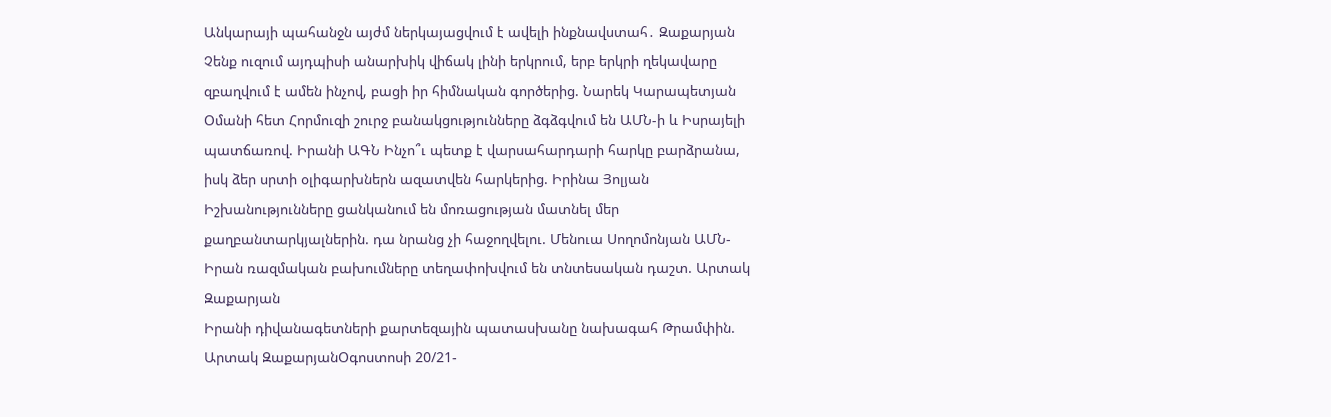Անկարայի պահանջն այժմ ներկայացվում է ավելի ինքնավստահ․ Զաքարյան Չենք ուզում այդպիսի անարխիկ վիճակ լինի երկրում, երբ երկրի ղեկավարը զբաղվում է ամեն ինչով, բացի իր հիմնական գործերից. Նարեկ Կարապետյան Օմանի հետ Հորմուզի շուրջ բանակցությունները ձգձգվում են ԱՄՆ-ի և Իսրայելի պատճառով. Իրանի ԱԳՆ Ինչո՞ւ պետք է վարսահարդարի հարկը բարձրանա, իսկ ձեր սրտի օլիգարխներն ազատվեն հարկերից. Իրինա Յոլյան Իշխանությունները ցանկանում են մոռացության մատնել մեր քաղբանտարկյալներին. դա նրանց չի հաջողվելու. Մենուա Սողոմոնյան ԱՄՆ-Իրան ռազմական բախումները տեղափոխվում են տնտեսական դաշտ. Արտակ Զաքարյան
Իրանի դիվանագետների քարտեզային պատասխանը նախագահ Թրամփին. Արտակ ԶաքարյանՕգոստոսի 20/21-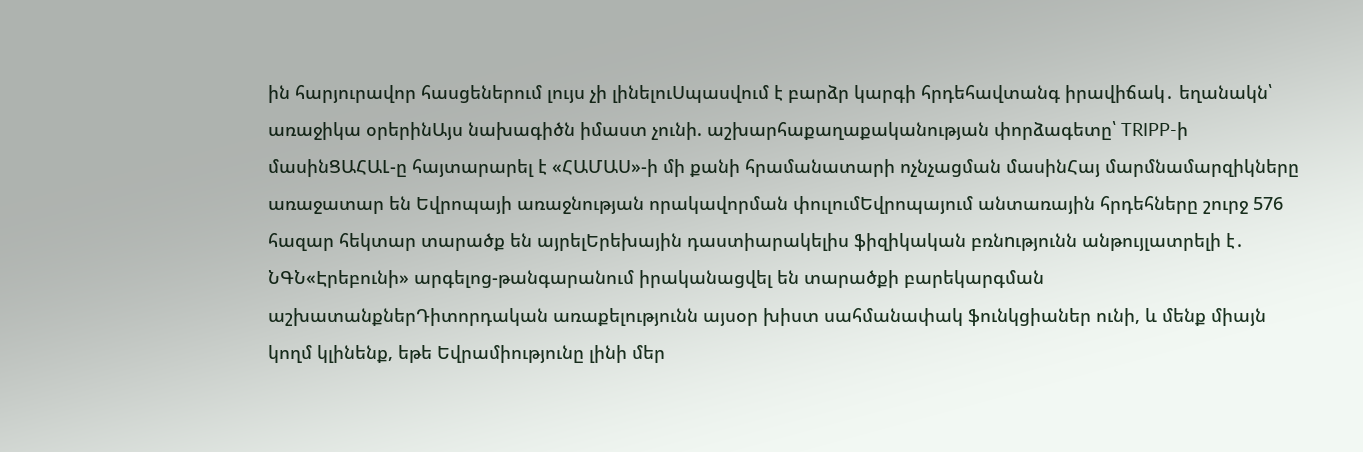ին հարյուրավոր հասցեներում լույս չի լինելուՍպասվում է բարձր կարգի հրդեհավտանգ իրավիճակ․ եղանակն՝ առաջիկա օրերինԱյս նախագիծն իմաստ չունի. աշխարհաքաղաքականության փորձագետը՝ TRIPP-ի մասինՑԱՀԱԼ-ը հայտարարել է «ՀԱՄԱՍ»-ի մի քանի հրամանատարի ոչնչացման մասինՀայ մարմնամարզիկները առաջատար են Եվրոպայի առաջնության որակավորման փուլումԵվրոպայում անտառային հրդեհները շուրջ 576 հազար հեկտար տարածք են այրելԵրեխային դաստիարակելիս ֆիզիկական բռնnւթյունն անթույլատրելի է․ ՆԳՆ«Էրեբունի» արգելոց-թանգարանում իրականացվել են տարածքի բարեկարգման աշխատանքներԴիտորդական առաքելությունն այսօր խիստ սահմանափակ ֆունկցիաներ ունի, և մենք միայն կողմ կլինենք, եթե Եվրամիությունը լինի մեր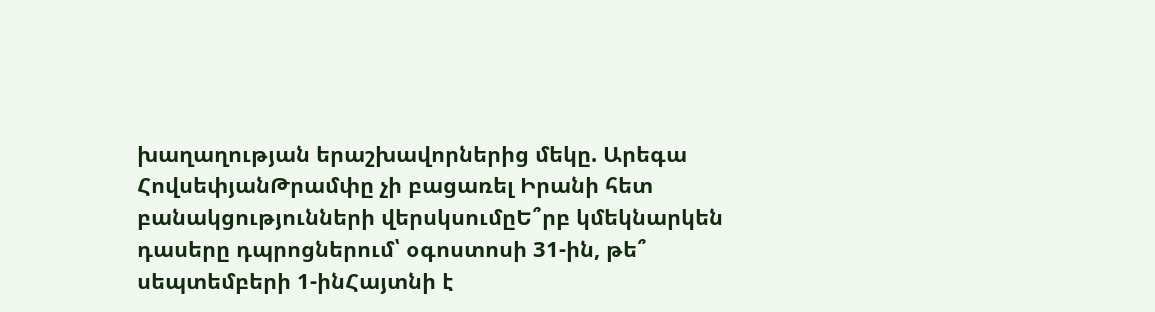խաղաղության երաշխավորներից մեկը. Արեգա ՀովսեփյանԹրամփը չի բացառել Իրանի հետ բանակցությունների վերսկսումըԵ՞րբ կմեկնարկեն դասերը դպրոցներում՝ օգոստոսի 31-ին, թե՞ սեպտեմբերի 1-ինՀայտնի է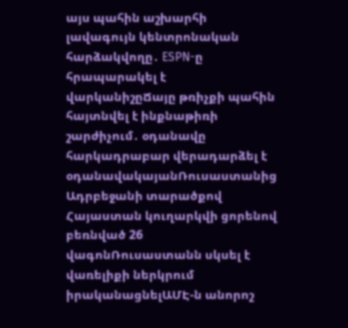այս պահին աշխարհի լավագույն կենտրոնական հարձակվողը․ ESPN-ը հրապարակել է վարկանիշըՃայը թռիչքի պահին հայտնվել է ինքնաթիռի շարժիչում․ օդանավը հարկադրաբար վերադարձել է օդանավակայանՌուսաստանից Ադրբեջանի տարածքով Հայաստան կուղարկվի ցորենով բեռնված 26 վագոնՌուսաստանն սկսել է վառելիքի ներկրում իրականացնելԱՄԷ-ն անորոշ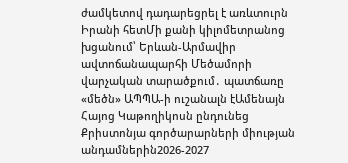ժամկետով դադարեցրել է առևտուրն Իրանի հետՄի քանի կիլոմետրանոց խցանում՝ Երևան-Արմավիր ավտոճանապարհի Մեծամորի վարչական տարածքում․ պատճառը «մեծն» ԱՊՊԱ-ի ուշանալն էԱմենայն Հայոց Կաթողիկոսն ընդունեց Քրիստոնյա գործարարների միության անդամներին2026-2027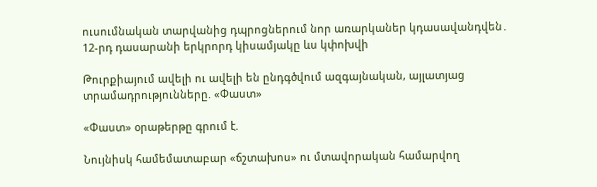ուսումնական տարվանից դպրոցներում նոր առարկաներ կդասավանդվեն․ 12-րդ դասարանի երկրորդ կիսամյակը ևս կփոխվի

Թուրքիայում ավելի ու ավելի են ընդգծվում ազգայնական, այլատյաց տրամադրությունները. «Փաստ»

«Փաստ» օրաթերթը գրում է.

Նույնիսկ համեմատաբար «ճշտախոս» ու մտավորական համարվող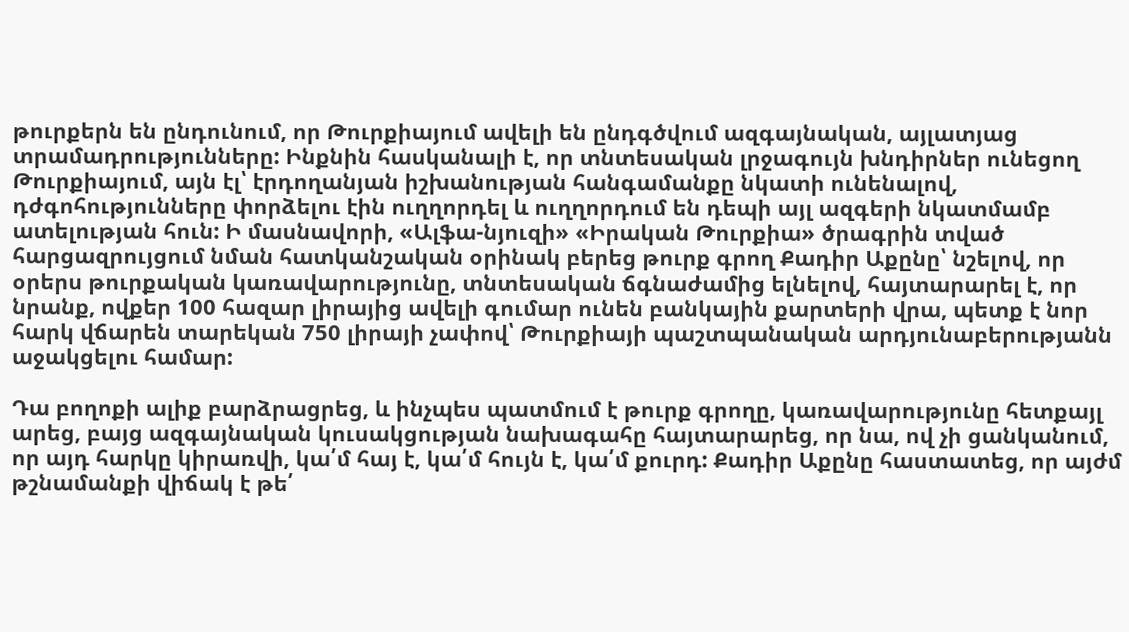թուրքերն են ընդունում, որ Թուրքիայում ավելի են ընդգծվում ազգայնական, այլատյաց տրամադրությունները: Ինքնին հասկանալի է, որ տնտեսական լրջագույն խնդիրներ ունեցող Թուրքիայում, այն էլ՝ էրդողանյան իշխանության հանգամանքը նկատի ունենալով, դժգոհությունները փորձելու էին ուղղորդել և ուղղորդում են դեպի այլ ազգերի նկատմամբ ատելության հուն: Ի մասնավորի, «Ալֆա-նյուզի» «Իրական Թուրքիա» ծրագրին տված հարցազրույցում նման հատկանշական օրինակ բերեց թուրք գրող Քադիր Աքընը՝ նշելով, որ օրերս թուրքական կառավարությունը, տնտեսական ճգնաժամից ելնելով, հայտարարել է, որ նրանք, ովքեր 100 հազար լիրայից ավելի գումար ունեն բանկային քարտերի վրա, պետք է նոր հարկ վճարեն տարեկան 750 լիրայի չափով՝ Թուրքիայի պաշտպանական արդյունաբերությանն աջակցելու համար:

Դա բողոքի ալիք բարձրացրեց, և ինչպես պատմում է թուրք գրողը, կառավարությունը հետքայլ արեց, բայց ազգայնական կուսակցության նախագահը հայտարարեց, որ նա, ով չի ցանկանում, որ այդ հարկը կիրառվի, կա՛մ հայ է, կա՛մ հույն է, կա՛մ քուրդ: Քադիր Աքընը հաստատեց, որ այժմ թշնամանքի վիճակ է թե՛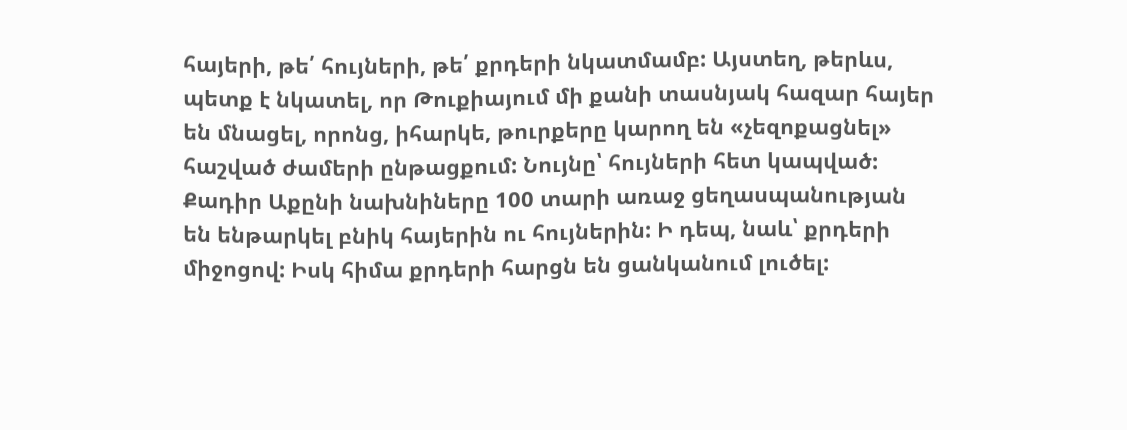հայերի, թե՛ հույների, թե՛ քրդերի նկատմամբ: Այստեղ, թերևս, պետք է նկատել, որ Թուքիայում մի քանի տասնյակ հազար հայեր են մնացել, որոնց, իհարկե, թուրքերը կարող են «չեզոքացնել» հաշված ժամերի ընթացքում: Նույնը՝ հույների հետ կապված: Քադիր Աքընի նախնիները 100 տարի առաջ ցեղասպանության են ենթարկել բնիկ հայերին ու հույներին: Ի դեպ, նաև՝ քրդերի միջոցով: Իսկ հիմա քրդերի հարցն են ցանկանում լուծել: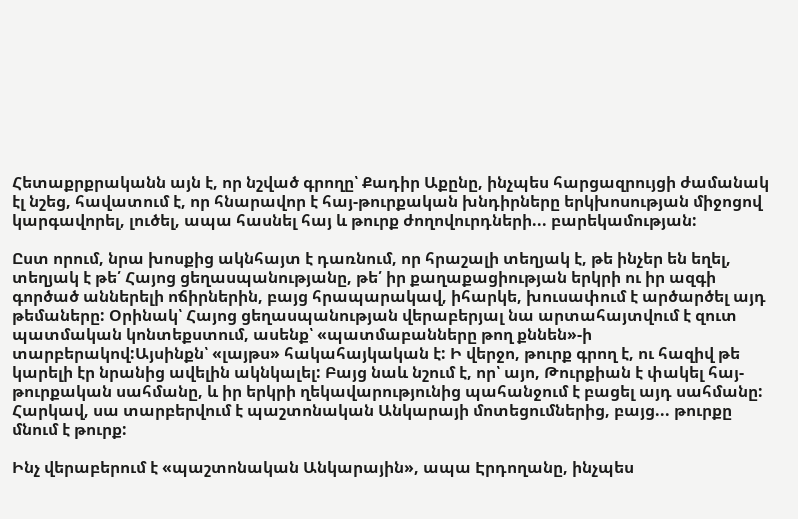Հետաքրքրականն այն է, որ նշված գրողը՝ Քադիր Աքընը, ինչպես հարցազրույցի ժամանակ էլ նշեց, հավատում է, որ հնարավոր է հայ-թուրքական խնդիրները երկխոսության միջոցով կարգավորել, լուծել, ապա հասնել հայ և թուրք ժողովուրդների... բարեկամության:

Ըստ որում, նրա խոսքից ակնհայտ է դառնում, որ հրաշալի տեղյակ է, թե ինչեր են եղել, տեղյակ է թե՛ Հայոց ցեղասպանությանը, թե՛ իր քաղաքացիության երկրի ու իր ազգի գործած աններելի ոճիրներին, բայց հրապարակավ, իհարկե, խուսափում է արծարծել այդ թեմաները: Օրինակ՝ Հայոց ցեղասպանության վերաբերյալ նա արտահայտվում է զուտ պատմական կոնտեքստում, ասենք՝ «պատմաբանները թող քննեն»-ի տարբերակով:Այսինքն՝ «լայթս» հակահայկական է: Ի վերջո, թուրք գրող է, ու հազիվ թե կարելի էր նրանից ավելին ակնկալել: Բայց նաև նշում է, որ՝ այո, Թուրքիան է փակել հայ-թուրքական սահմանը, և իր երկրի ղեկավարությունից պահանջում է բացել այդ սահմանը: Հարկավ, սա տարբերվում է պաշտոնական Անկարայի մոտեցումներից, բայց... թուրքը մնում է թուրք:

Ինչ վերաբերում է «պաշտոնական Անկարային», ապա Էրդողանը, ինչպես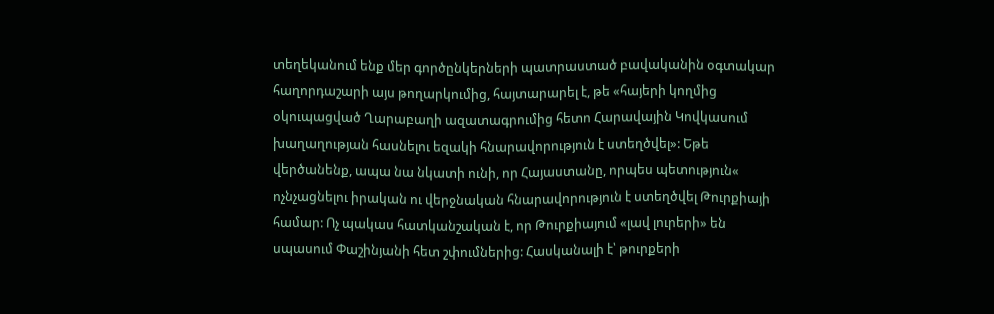տեղեկանում ենք մեր գործընկերների պատրաստած բավականին օգտակար հաղորդաշարի այս թողարկումից, հայտարարել է, թե «հայերի կողմից օկուպացված Ղարաբաղի ազատագրումից հետո Հարավային Կովկասում խաղաղության հասնելու եզակի հնարավորություն է ստեղծվել»: Եթե վերծանենք, ապա նա նկատի ունի, որ Հայաստանը, որպես պետություն« ոչնչացնելու իրական ու վերջնական հնարավորություն է ստեղծվել Թուրքիայի համար: Ոչ պակաս հատկանշական է, որ Թուրքիայում «լավ լուրերի» են սպասում Փաշինյանի հետ շփումներից: Հասկանալի է՝ թուրքերի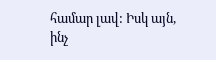համար լավ: Իսկ այն, ինչ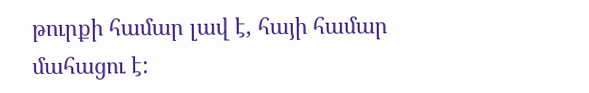թուրքի համար լավ է, հայի համար մահացու է: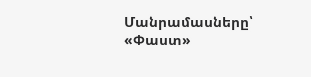Մանրամասները՝ «Փաստ»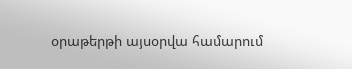օրաթերթի այսօրվա համարում